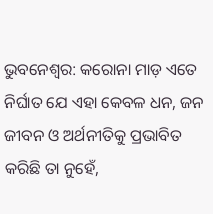ଭୁବନେଶ୍ବର: କରୋନା ମାଡ଼ ଏତେ ନିର୍ଘାତ ଯେ ଏହା କେବଳ ଧନ, ଜନ ଜୀବନ ଓ ଅର୍ଥନୀତିକୁ ପ୍ରଭାବିତ କରିଛି ତା ନୁହେଁ,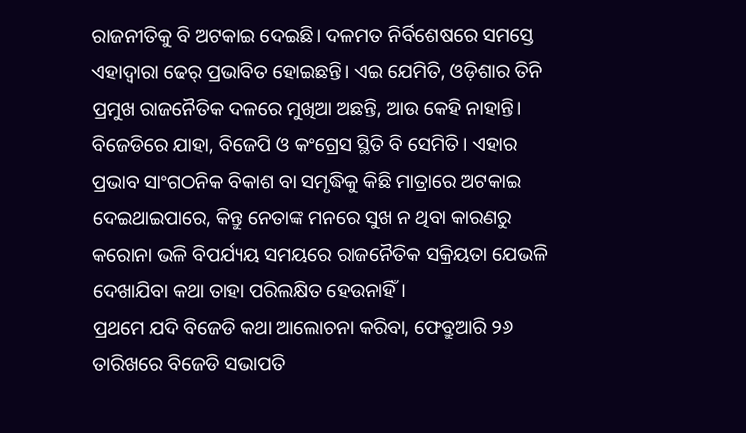ରାଜନୀତିକୁ ବି ଅଟକାଇ ଦେଇଛି। ଦଳମତ ନିର୍ବିଶେଷରେ ସମସ୍ତେ ଏହାଦ୍ବାରା ଢେର୍ ପ୍ରଭାବିତ ହୋଇଛନ୍ତି। ଏଇ ଯେମିତି, ଓଡ଼ିଶାର ତିନି ପ୍ରମୁଖ ରାଜନୈତିକ ଦଳରେ ମୁଖିଆ ଅଛନ୍ତି, ଆଉ କେହି ନାହାନ୍ତି। ବିଜେଡିରେ ଯାହା, ବିଜେପି ଓ କଂଗ୍ରେସ ସ୍ଥିତି ବି ସେମିତି। ଏହାର ପ୍ରଭାବ ସାଂଗଠନିକ ବିକାଶ ବା ସମୃଦ୍ଧିକୁ କିଛି ମାତ୍ରାରେ ଅଟକାଇ ଦେଇଥାଇପାରେ, କିନ୍ତୁ ନେତାଙ୍କ ମନରେ ସୁଖ ନ ଥିବା କାରଣରୁ କରୋନା ଭଳି ବିପର୍ଯ୍ୟୟ ସମୟରେ ରାଜନୈତିକ ସକ୍ରିୟତା ଯେଭଳି ଦେଖାଯିବା କଥା ତାହା ପରିଲକ୍ଷିତ ହେଉନାହିଁ।
ପ୍ରଥମେ ଯଦି ବିଜେଡି କଥା ଆଲୋଚନା କରିବା, ଫେବ୍ରୁଆରି ୨୬ ତାରିଖରେ ବିଜେଡି ସଭାପତି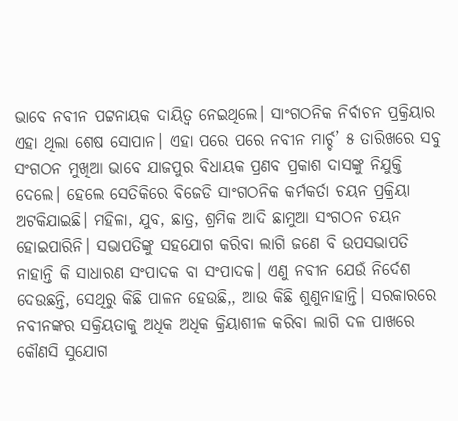ଭାବେ ନବୀନ ପଟ୍ଟନାୟକ ଦାୟିତ୍ବ ନେଇଥିଲେ। ସାଂଗଠନିକ ନିର୍ବାଚନ ପ୍ରକ୍ରିୟାର ଏହା ଥିଲା ଶେଷ ସୋପାନ। ଏହା ପରେ ପରେ ନବୀନ ମାର୍ଚ୍ଚ’ ୫ ତାରିଖରେ ସବୁ ସଂଗଠନ ମୁଖିଆ ଭାବେ ଯାଜପୁର ବିଧାୟକ ପ୍ରଣବ ପ୍ରକାଶ ଦାସଙ୍କୁ ନିଯୁକ୍ତି ଦେଲେ। ହେଲେ ସେତିକିରେ ବିଜେଡି ସାଂଗଠନିକ କର୍ମକର୍ତା ଚୟନ ପ୍ରକ୍ରିୟା ଅଟକିଯାଇଛି। ମହିଳା, ଯୁବ, ଛାତ୍ର, ଶ୍ରମିକ ଆଦି ଛାମୁଆ ସଂଗଠନ ଚୟନ ହୋଇପାରିନି। ସଭାପତିଙ୍କୁ ସହଯୋଗ କରିବା ଲାଗି ଜଣେ ବି ଉପସଭାପତି ନାହାନ୍ତି କି ସାଧାରଣ ସଂପାଦକ ବା ସଂପାଦକ। ଏଣୁ ନବୀନ ଯେଉଁ ନିର୍ଦେଶ ଦେଉଛନ୍ତି, ସେଥିରୁ କିଛି ପାଳନ ହେଉଛି,, ଆଉ କିଛି ଶୁଣୁନାହାନ୍ତି। ସରକାରରେ ନବୀନଙ୍କର ସକ୍ରିୟତାକୁ ଅଧିକ ଅଧିକ କ୍ରିୟାଶୀଳ କରିବା ଲାଗି ଦଳ ପାଖରେ କୌଣସି ସୁଯୋଗ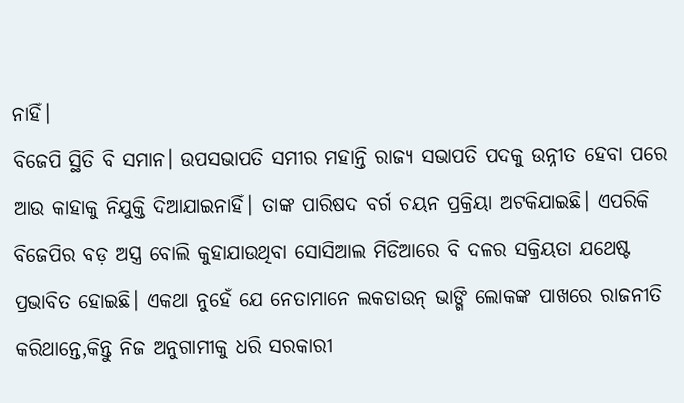ନାହିଁ।
ବିଜେପି ସ୍ଥିତି ବି ସମାନ। ଉପସଭାପତି ସମୀର ମହାନ୍ତି ରାଜ୍ୟ ସଭାପତି ପଦକୁ ଉନ୍ନୀତ ହେବା ପରେ ଆଉ କାହାକୁ ନିଯୁକ୍ତି ଦିଆଯାଇନାହିଁ। ତାଙ୍କ ପାରିଷଦ ବର୍ଗ ଚୟନ ପ୍ରକ୍ରିୟା ଅଟକିଯାଇଛି। ଏପରିକି ବିଜେପିର ବଡ଼ ଅସ୍ତ୍ର ବୋଲି କୁହାଯାଉଥିବା ସୋସିଆଲ ମିଡିଆରେ ବି ଦଳର ସକ୍ରିୟତା ଯଥେଷ୍ଟ ପ୍ରଭାବିତ ହୋଇଛି। ଏକଥା ନୁହେଁ ଯେ ନେତାମାନେ ଲକଡାଉନ୍ ଭାଙ୍ଗି ଲୋକଙ୍କ ପାଖରେ ରାଜନୀତି କରିଥାନ୍ତେ,କିନ୍ତୁ ନିଜ ଅନୁଗାମୀକୁ ଧରି ସରକାରୀ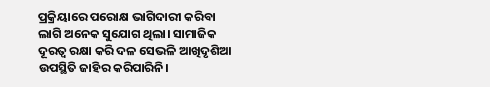ପ୍ରକ୍ରିୟାରେ ପରୋକ୍ଷ ଭାଗିଦାରୀ କରିବା ଲାଗି ଅନେକ ସୁଯୋଗ ଥିଲା। ସାମାଜିକ ଦୂରତ୍ବ ରକ୍ଷା କରି ଦଳ ସେଭଳି ଆଖିଦୃଶିଆ ଉପସ୍ଥିତି ଜାହିର କରିପାରିନି।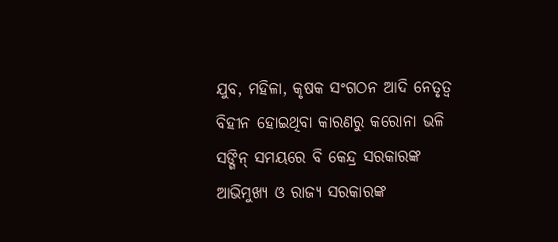ଯୁବ, ମହିଳା, କୃଷକ ସଂଗଠନ ଆଦି ନେତୃତ୍ବ ବିହୀନ ହୋଇଥିବା କାରଣରୁ କରୋନା ଭଳି ସଙ୍ଗିନ୍ ସମୟରେ ବି କେନ୍ଦ୍ର ସରକାରଙ୍କ ଆଭିମୁଖ୍ୟ ଓ ରାଜ୍ୟ ସରକାରଙ୍କ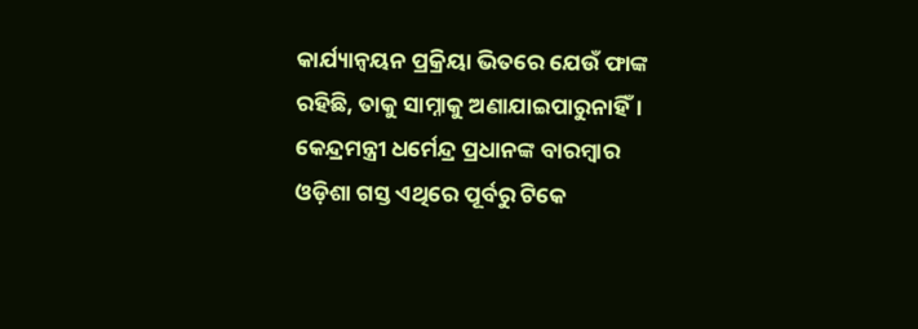କାର୍ଯ୍ୟାନ୍ବୟନ ପ୍ରକ୍ରିୟା ଭିତରେ ଯେଉଁ ଫାଙ୍କ ରହିଛି, ତାକୁ ସାମ୍ନାକୁ ଅଣାଯାଇପାରୁନାହିଁ। କେନ୍ଦ୍ରମନ୍ତ୍ରୀ ଧର୍ମେନ୍ଦ୍ର ପ୍ରଧାନଙ୍କ ବାରମ୍ବାର ଓଡ଼ିଶା ଗସ୍ତ ଏଥିରେ ପୂର୍ବରୁ ଟିକେ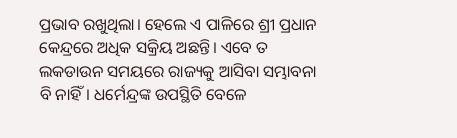ପ୍ରଭାବ ରଖୁଥିଲା। ହେଲେ ଏ ପାଳିରେ ଶ୍ରୀ ପ୍ରଧାନ କେନ୍ଦ୍ରରେ ଅଧିକ ସକ୍ରିୟ ଅଛନ୍ତି। ଏବେ ତ ଲକଡାଉନ ସମୟରେ ରାଜ୍ୟକୁ ଆସିବା ସମ୍ଭାବନା ବି ନାହିଁ। ଧର୍ମେନ୍ଦ୍ରଙ୍କ ଉପସ୍ଥିତି ବେଳେ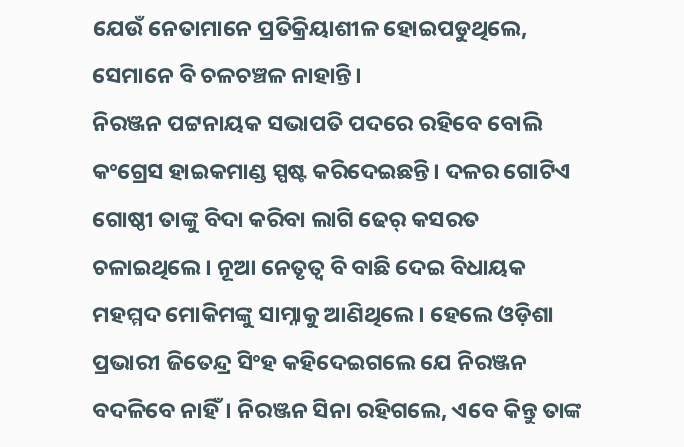ଯେଉଁ ନେତାମାନେ ପ୍ରତିକ୍ରିୟାଶୀଳ ହୋଇପଡୁଥିଲେ, ସେମାନେ ବି ଚଳଚଞ୍ଚଳ ନାହାନ୍ତି।
ନିରଞ୍ଜନ ପଟ୍ଟନାୟକ ସଭାପତି ପଦରେ ରହିବେ ବୋଲି କଂଗ୍ରେସ ହାଇକମାଣ୍ଡ ସ୍ପଷ୍ଟ କରିଦେଇଛନ୍ତି। ଦଳର ଗୋଟିଏ ଗୋଷ୍ଠୀ ତାଙ୍କୁ ବିଦା କରିବା ଲାଗି ଢେର୍ କସରତ ଚଳାଇଥିଲେ। ନୂଆ ନେତୃତ୍ବ ବି ବାଛି ଦେଇ ବିଧାୟକ ମହମ୍ମଦ ମୋକିମଙ୍କୁ ସାମ୍ନାକୁ ଆଣିଥିଲେ। ହେଲେ ଓଡ଼ିଶା ପ୍ରଭାରୀ ଜିତେନ୍ଦ୍ର ସିଂହ କହିଦେଇଗଲେ ଯେ ନିରଞ୍ଜନ ବଦଳିବେ ନାହିଁ। ନିରଞ୍ଜନ ସିନା ରହିଗଲେ, ଏବେ କିନ୍ତୁ ତାଙ୍କ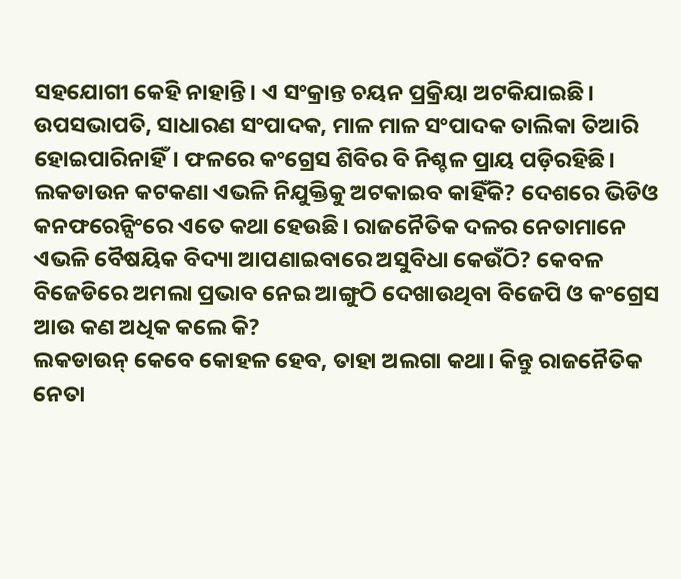ସହଯୋଗୀ କେହି ନାହାନ୍ତି। ଏ ସଂକ୍ରାନ୍ତ ଚୟନ ପ୍ରକ୍ରିୟା ଅଟକିଯାଇଛି। ଉପସଭାପତି, ସାଧାରଣ ସଂପାଦକ, ମାଳ ମାଳ ସଂପାଦକ ତାଲିକା ତିଆରି ହୋଇପାରିନାହିଁ। ଫଳରେ କଂଗ୍ରେସ ଶିବିର ବି ନିଶ୍ଚଳ ପ୍ରାୟ ପଡ଼ିରହିଛି।
ଲକଡାଉନ କଟକଣା ଏଭଳି ନିଯୁକ୍ତିକୁ ଅଟକାଇବ କାହିଁକି? ଦେଶରେ ଭିଡିଓ କନଫରେନ୍ସିଂରେ ଏତେ କଥା ହେଉଛି। ରାଜନୈତିକ ଦଳର ନେତାମାନେ ଏଭଳି ବୈଷୟିକ ବିଦ୍ୟା ଆପଣାଇବାରେ ଅସୁବିଧା କେଉଁଠି? କେବଳ ବିଜେଡିରେ ଅମଲା ପ୍ରଭାବ ନେଇ ଆଙ୍ଗୁଠି ଦେଖାଉଥିବା ବିଜେପି ଓ କଂଗ୍ରେସ ଆଉ କଣ ଅଧିକ କଲେ କି?
ଲକଡାଉନ୍ କେବେ କୋହଳ ହେବ, ତାହା ଅଲଗା କଥା। କିନ୍ତୁ ରାଜନୈତିକ ନେତା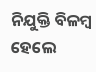ନିଯୁକ୍ତି ବିଳମ୍ବ ହେଲେ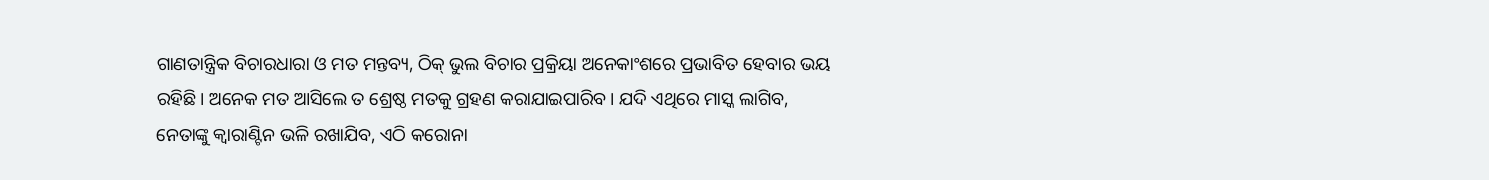ଗାଣତାନ୍ତ୍ରିକ ବିଚାରଧାରା ଓ ମତ ମନ୍ତବ୍ୟ, ଠିକ୍ ଭୁଲ ବିଚାର ପ୍ରକ୍ରିୟା ଅନେକାଂଶରେ ପ୍ରଭାବିତ ହେବାର ଭୟ ରହିଛି। ଅନେକ ମତ ଆସିଲେ ତ ଶ୍ରେଷ୍ଠ ମତକୁ ଗ୍ରହଣ କରାଯାଇପାରିବ। ଯଦି ଏଥିରେ ମାସ୍କ ଲାଗିବ, ନେତାଙ୍କୁ କ୍ବାରାଣ୍ଟିନ ଭଳି ରଖାଯିବ, ଏଠି କରୋନା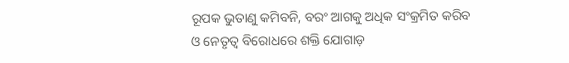ରୂପକ ଭୁତାଣୁ କମିବନି, ବରଂ ଆଗକୁ ଅଧିକ ସଂକ୍ରମିତ କରିବ ଓ ନେତୃତ୍ବ ବିରୋଧରେ ଶକ୍ତି ଯୋଗାଡ଼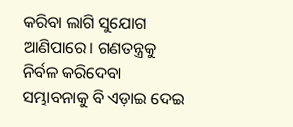କରିବା ଲାଗି ସୁଯୋଗ ଆଣିପାରେ। ଗଣତନ୍ତ୍ରକୁ ନିର୍ବଳ କରିଦେବା ସମ୍ଭାବନାକୁ ବି ଏଡ଼ାଇ ଦେଇ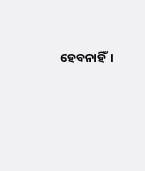ହେବନାହିଁ।